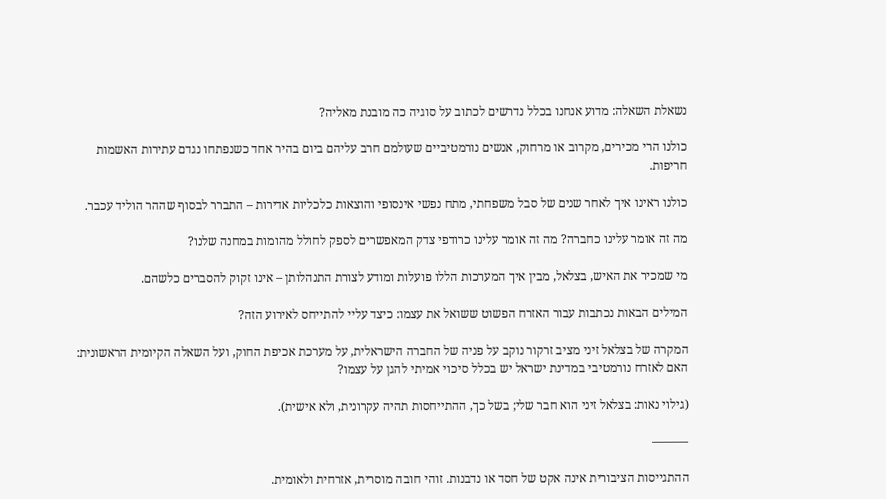נשאלת השאלה: מדוע אנחנו בכלל נדרשים לכתוב על סוגיה כה מובנת מאליה?

כולנו הרי מכירים, מקרוב או מרחוק, אנשים נורמטיביים שעולמם חרב עליהם ביום בהיר אחד כשנפתחו נגדם עתירות האשמות חריפות.

כולנו ראינו איך לאחר שנים של סבל משפחתי, מתח נפשי אינסופי והוצאות כלכליות אדירות – התברר לבסוף שההר הוליד עכבר.

מה זה אומר עלינו כחברה? מה זה אומר עלינו כרודפי צדק המאפשרים לספק לחולל מהומות במחנה שלנו?

מי שמכיר את האיש, בצלאל, מבין איך המערכות הללו פועלות ומודע לצורת התנהלותן – אינו זקוק להסברים כלשהם.

המילים הבאות נכתבות עבור האזרח הפשוט ששואל את עצמו: כיצד עליי להתייחס לאירוע הזה?

המקרה של בצלאל זיני מציב זרקור נוקב על פניה של החברה הישראלית, על מערכת אכיפת החוק, ועל השאלה הקיומית הראשונית: האם לאזרח נורמטיבי במדינת ישראל יש בכלל סיכוי אמיתי להגן על עצמו?

(גילוי נאות: בצלאל זיני הוא חבר שלי; בשל כך, ההתייחסות תהיה עקרונית, ולא אישית).

———

ההתגייסות הציבורית אינה אקט של חסד או נדבנות. זוהי חובה מוסרית, אזרחית ולאומית.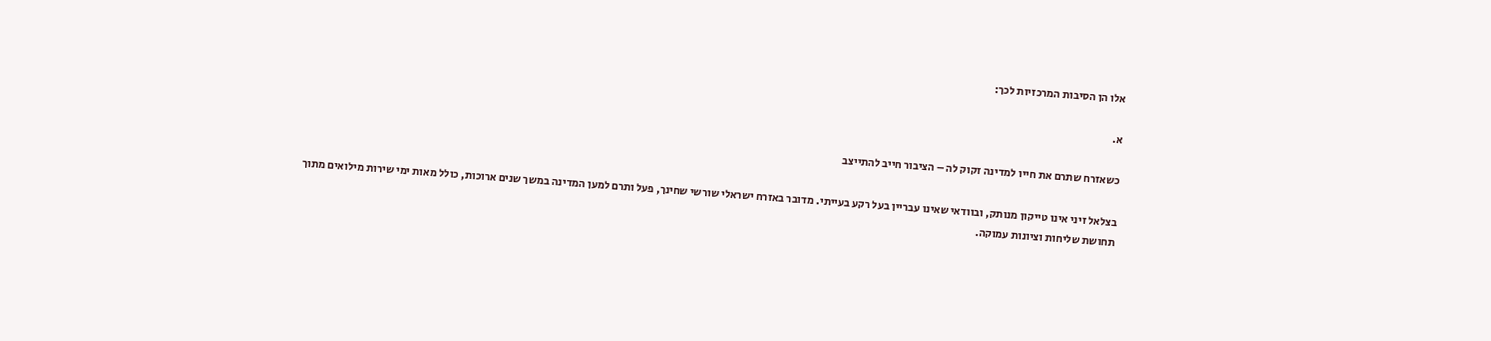אלו הן הסיבות המרכזיות לכך:

א.

כשאזרח שתרם את חייו למדינה זקוק לה – הציבור חייב להתייצב

בצלאל זיני אינו טייקון מנותק, ובוודאי שאינו עבריין בעל רקע בעייתי. מדובר באזרח ישראלי שורשי שחינך, פעל ותרם למען המדינה במשך שנים ארוכות, כולל מאות ימי שירות מילואים מתוך תחושת שליחות וציונות עמוקה.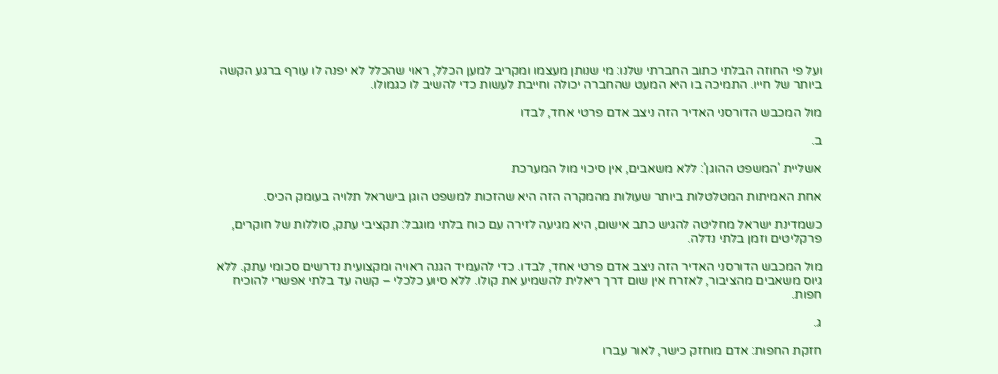ועל פי החוזה הבלתי כתוב החברתי שלנו: מי שנותן מעצמו ומקריב למען הכלל, ראוי שהכלל לא יפנה לו עורף ברגע הקשה ביותר של חייו. התמיכה בו היא המעט שהחברה יכולה וחייבת לעשות כדי להשיב לו כגמולו.

מול המכבש הדורסני האדיר הזה ניצב אדם פרטי אחד, לבדו

ב.

אשליית 'המשפט ההוגן': ללא משאבים, אין סיכוי מול המערכת

אחת האמיתות המטלטלות ביותר שעולות מהמקרה הזה היא שהזכות למשפט הוגן בישראל תלויה בעומק הכיס.

כשמדינת ישראל מחליטה להגיש כתב אישום, היא מגיעה לזירה עם כוח בלתי מוגבל: תקציבי עתק, סוללות של חוקרים, פרקליטים וזמן בלתי נדלה.

מול המכבש הדורסני האדיר הזה ניצב אדם פרטי אחד, לבדו. כדי להעמיד הגנה ראויה ומקצועית נדרשים סכומי עתק. ללא גיוס משאבים מהציבור, לאזרח אין שום דרך ריאלית להשמיע את קולו. ללא סיוע כלכלי – קשה עד בלתי אפשרי להוכיח חפות.

ג.

חזקת החפות: אדם מוחזק כישר, לאור עברו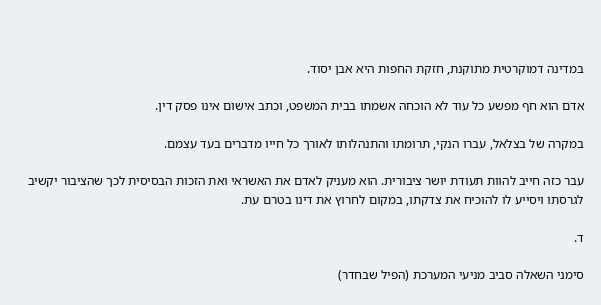במדינה דמוקרטית מתוקנת, חזקת החפות היא אבן יסוד.

אדם הוא חף מפשע כל עוד לא הוכחה אשמתו בבית המשפט, וכתב אישום אינו פסק דין.

במקרה של בצלאל, עברו הנקי, תרומתו והתנהלותו לאורך כל חייו מדברים בעד עצמם.

עבר כזה חייב להוות תעודת יושר ציבורית. הוא מעניק לאדם את האשראי ואת הזכות הבסיסית לכך שהציבור יקשיב לגרסתו ויסייע לו להוכיח את צדקתו, במקום לחרוץ את דינו בטרם עת.

ד.

סימני השאלה סביב מניעי המערכת (הפיל שבחדר)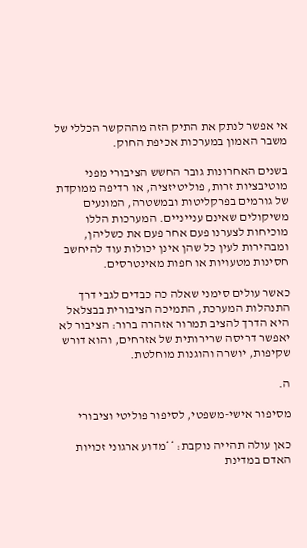אי אפשר לנתק את התיק הזה מההקשר הכללי של משבר האמון במערכות אכיפת החוק.

בשנים האחרונות גובר החשש הציבורי מפני מוטיבציות זרות, פוליטיזציה, או רדיפה ממוקדת של גורמים בפרקליטות ובמשטרה, המונעים משיקולים שאינם ענייניים. המערכות הללו מוכיחות לצערנו פעם אחר פעם את כשליהן, ומבהירות לעין כל שהן אינן יכולות עוד להיחשב חסינות מטעויות או חפות מאינטרסים.

כאשר עולים סימני שאלה כה כבדים לגבי דרך התנהלות המערכת, התמיכה הציבורית בבצלאל היא הדרך להציב תמרור אזהרה ברור: הציבור לא יאפשר דריסה שרירותית של אזרחים, והוא דורש שקיפות, יושרה והוגנות מוחלטת.

ה.

מסיפור אישי-משפטי, לסיפור פוליטי וציבורי

כאן עולה תהייה נוקבת: **מדוע ארגוני זכויות האדם במדינת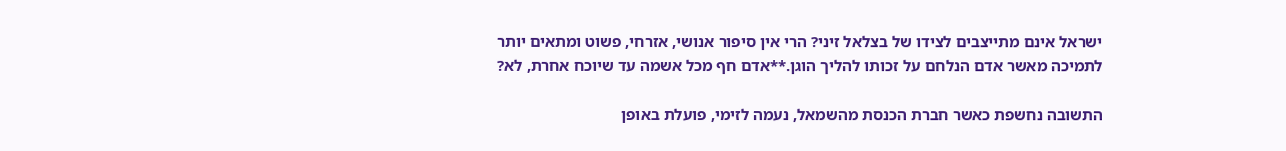ישראל אינם מתייצבים לצידו של בצלאל זיני? הרי אין סיפור אנושי, אזרחי, פשוט ומתאים יותר לתמיכה מאשר אדם הנלחם על זכותו להליך הוגן.**אדם חף מכל אשמה עד שיוכח אחרת, לא?

התשובה נחשפת כאשר חברת הכנסת מהשמאל, נעמה לזימי, פועלת באופן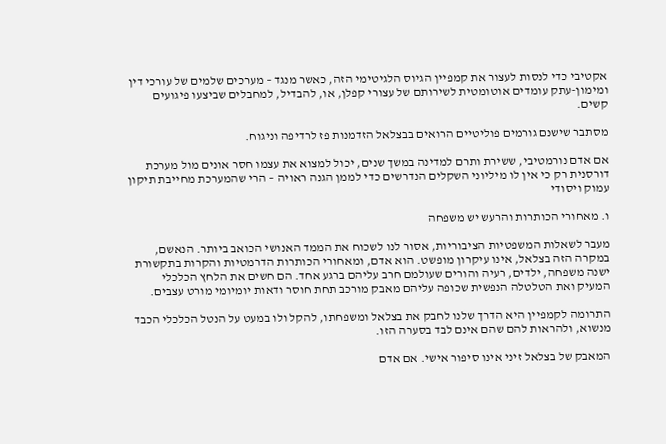אקטיבי כדי לנסות לעצור את קמפיין הגיוס הלגיטימי הזה, כאשר מנגד – מערכים שלמים של עורכי דין ומימון-עתק עומדים אוטומטית לשירותם של עצורי קפלן, או, להבדיל, למחבלים שביצעו פיגועים קשים.

מסתבר שישנם גורמים פוליטיים הרואים בבצלאל הזדמנות פז לרדיפה וניגוח.

אם אדם נורמטיבי, ששירת ותרם למדינה במשך שנים, יכול למצוא את עצמו חסר אונים מול מערכת דורסנית רק כי אין לו מיליוני השקלים הנדרשים כדי לממן הגנה ראויה – הרי שהמערכת מחייבת תיקון עמוק ויסודי

ו. מאחורי הכותרות והרעש יש משפחה

מעבר לשאלות המשפטיות הציבוריות, אסור לנו לשכוח את הממד האנושי הכואב ביותר. הנאשם, במקרה הזה בצלאל, אינו עיקרון מופשט. הוא אדם, ומאחורי הכותרות הדרמטיות והקרות בתקשורת ישנה משפחה, ילדים, רעיה והורים שעולמם חרב עליהם ברגע אחד. הם חשים את הלחץ הכלכלי המעיק ואת הטלטלה הנפשית שכופה עליהם מאבק מורכב תחת חוסר ודאות יומיומי מורט עצבים.

התרומה לקמפיין היא הדרך שלנו לחבק את בצלאל ומשפחתו, להקל ולו במעט על הנטל הכלכלי הכבד מנשוא, ולהראות להם שהם אינם לבד בסערה הזו.

המאבק של בצלאל זיני אינו סיפור אישי. אם אדם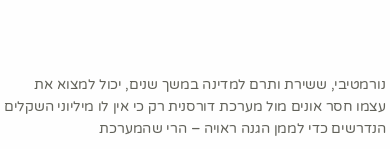נורמטיבי, ששירת ותרם למדינה במשך שנים, יכול למצוא את עצמו חסר אונים מול מערכת דורסנית רק כי אין לו מיליוני השקלים הנדרשים כדי לממן הגנה ראויה – הרי שהמערכת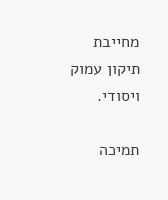מחייבת תיקון עמוק ויסודי.

תמיכה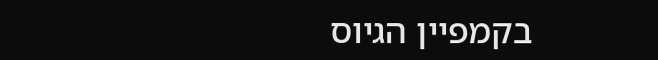בקמפיין הגיוס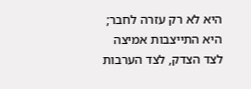היא לא רק עזרה לחבר; היא התייצבות אמיצה לצד הצדק, לצד הערבות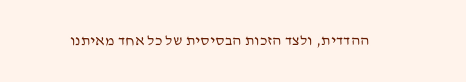ההדדית, ולצד הזכות הבסיסית של כל אחד מאיתנו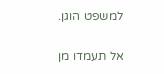למשפט הוגן.

אל תעמדו מן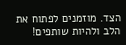הצד. מוזמנים לפתוח את הלב ולהיות שותפים!